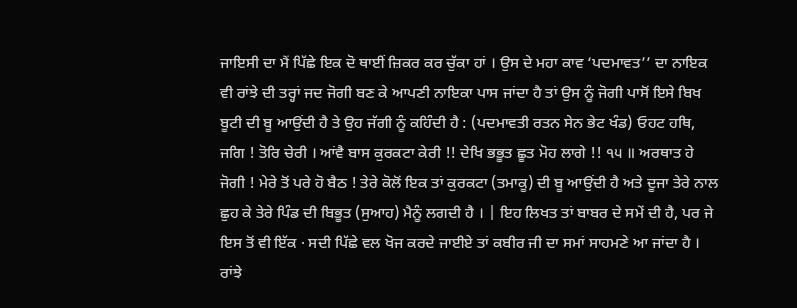ਜਾਇਸੀ ਦਾ ਮੈਂ ਪਿੱਛੇ ਇਕ ਦੋ ਥਾਈਂ ਜ਼ਿਕਰ ਕਰ ਚੁੱਕਾ ਹਾਂ । ਉਸ ਦੇ ਮਹਾ ਕਾਵ ‘ਪਦਮਾਵਤ’’ ਦਾ ਨਾਇਕ ਵੀ ਰਾਂਝੇ ਦੀ ਤਰ੍ਹਾਂ ਜਦ ਜੋਗੀ ਬਣ ਕੇ ਆਪਣੀ ਨਾਇਕਾ ਪਾਸ ਜਾਂਦਾ ਹੈ ਤਾਂ ਉਸ ਨੂੰ ਜੋਗੀ ਪਾਸੋਂ ਇਸੇ ਬਿਖ ਬੂਟੀ ਦੀ ਬੂ ਆਉਂਦੀ ਹੈ ਤੇ ਉਹ ਜੱਗੀ ਨੂੰ ਕਹਿੰਦੀ ਹੈ : (ਪਦਮਾਵਤੀ ਰਤਨ ਸੇਨ ਭੇਟ ਖੰਡ) ਓਹਟ ਹਥਿ, ਜਗਿ ! ਤੋਰਿ ਚੇਰੀ । ਆਂਵੈ ਬਾਸ ਕੁਰਕਟਾ ਕੇਰੀ !! ਦੇਖਿ ਭਭੂਤ ਛੂਤ ਮੋਹ ਲਾਗੇ !! ੧੫ ॥ ਅਰਥਾਤ ਹੇ ਜੋਗੀ ! ਮੇਰੇ ਤੋਂ ਪਰੇ ਹੋ ਬੈਠ ! ਤੇਰੇ ਕੋਲੋਂ ਇਕ ਤਾਂ ਕੁਰਕਟਾ (ਤਮਾਕੂ) ਦੀ ਬੂ ਆਉਂਦੀ ਹੈ ਅਤੇ ਦੂਜਾ ਤੇਰੇ ਨਾਲ ਛੁਹ ਕੇ ਤੇਰੇ ਪਿੰਡ ਦੀ ਬਿਭੂਤ (ਸੁਆਹ) ਮੈਨੂੰ ਲਗਦੀ ਹੈ । | ਇਹ ਲਿਖਤ ਤਾਂ ਬਾਬਰ ਦੇ ਸਮੇਂ ਦੀ ਹੈ, ਪਰ ਜੇ ਇਸ ਤੋਂ ਵੀ ਇੱਕ · ਸਦੀ ਪਿੱਛੇ ਵਲ ਖੋਜ ਕਰਦੇ ਜਾਈਏ ਤਾਂ ਕਬੀਰ ਜੀ ਦਾ ਸਮਾਂ ਸਾਹਮਣੇ ਆ ਜਾਂਦਾ ਹੈ । ਰਾਂਝੇ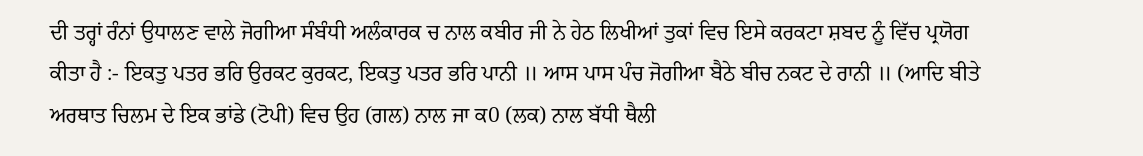ਦੀ ਤਰ੍ਹਾਂ ਰੰਨਾਂ ਉਧਾਲਣ ਵਾਲੇ ਜੋਗੀਆ ਸੰਬੰਧੀ ਅਲੰਕਾਰਕ ਚ ਨਾਲ ਕਬੀਰ ਜੀ ਨੇ ਹੇਠ ਲਿਖੀਆਂ ਤੁਕਾਂ ਵਿਚ ਇਸੇ ਕਰਕਟਾ ਸ਼ਬਦ ਨੂੰ ਵਿੱਚ ਪ੍ਰਯੋਗ ਕੀਤਾ ਹੈ :- ਇਕਤੁ ਪਤਰ ਭਰਿ ਉਰਕਟ ਕੁਰਕਟ, ਇਕਤੁ ਪਤਰ ਭਰਿ ਪਾਨੀ ॥ ਆਸ ਪਾਸ ਪੰਚ ਜੋਗੀਆ ਬੈਠੇ ਬੀਚ ਨਕਟ ਦੇ ਰਾਨੀ ॥ (ਆਦਿ ਬੀਤੇ ਅਰਥਾਤ ਚਿਲਮ ਦੇ ਇਕ ਭਾਂਡੇ (ਟੋਪੀ) ਵਿਚ ਉਹ (ਗਲ) ਨਾਲ ਜਾ ਕ0 (ਲਕ) ਨਾਲ ਬੱਧੀ ਥੈਲੀ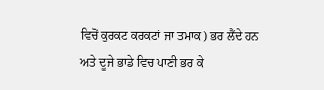ਵਿਚੋਂ ਕੁਰਕਟ ਕਰਕਟਾਂ ਜਾ ਤਮਾਕ) ਭਰ ਲੈਂਦੇ ਹਨ ਅਤੇ ਦੂਜੇ ਭਾਡੇ ਵਿਚ ਪਾਣੀ ਭਰ ਕੇ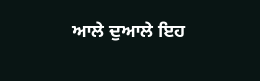ਆਲੇ ਦੁਆਲੇ ਇਹ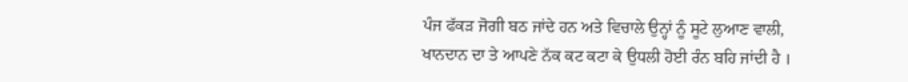ਪੰਜ ਫੱਕੜ ਜੋਗੀ ਬਠ ਜਾਂਦੇ ਹਨ ਅਤੇ ਵਿਚਾਲੇ ਉਨ੍ਹਾਂ ਨੂੰ ਸੂਟੇ ਲੁਆਣ ਵਾਲੀ, ਖਾਨਦਾਨ ਦਾ ਤੇ ਆਪਣੇ ਨੱਕ ਕਟ ਕਟਾ ਕੇ ਉਧਲੀ ਹੋਈ ਰੰਨ ਬਹਿ ਜਾਂਦੀ ਹੈ ।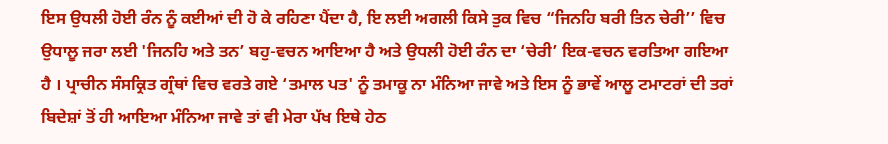ਇਸ ਉਧਲੀ ਹੋਈ ਰੰਨ ਨੂੰ ਕਈਆਂ ਦੀ ਹੋ ਕੇ ਰਹਿਣਾ ਪੈਂਦਾ ਹੈ, ਇ ਲਈ ਅਗਲੀ ਕਿਸੇ ਤੁਕ ਵਿਚ “ਜਿਨਹਿ ਬਰੀ ਤਿਨ ਚੇਰੀ’’ ਵਿਚ ਉਧਾਲੂ ਜਰਾ ਲਈ 'ਜਿਨਹਿ ਅਤੇ ਤਨ’ ਬਹੁ-ਵਚਨ ਆਇਆ ਹੈ ਅਤੇ ਉਧਲੀ ਹੋਈ ਰੰਨ ਦਾ ‘ਚੇਰੀ’ ਇਕ-ਵਚਨ ਵਰਤਿਆ ਗਇਆ ਹੈ । ਪ੍ਰਾਚੀਨ ਸੰਸਕ੍ਰਿਤ ਗ੍ਰੰਥਾਂ ਵਿਚ ਵਰਤੇ ਗਏ ‘ਤਮਾਲ ਪਤ' ਨੂੰ ਤਮਾਕੂ ਨਾ ਮੰਨਿਆ ਜਾਵੇ ਅਤੇ ਇਸ ਨੂੰ ਭਾਵੇਂ ਆਲੂ ਟਮਾਟਰਾਂ ਦੀ ਤਰਾਂ ਬਿਦੇਸ਼ਾਂ ਤੋਂ ਹੀ ਆਇਆ ਮੰਨਿਆ ਜਾਵੇ ਤਾਂ ਵੀ ਮੇਰਾ ਪੱਖ ਇਥੇ ਹੇਠ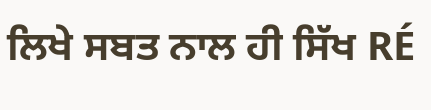ਲਿਖੇ ਸਬਤ ਨਾਲ ਹੀ ਸਿੱਖ RÉ